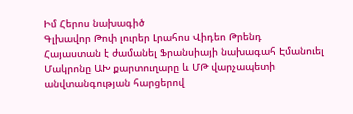Իմ Հերոս նախագիծ
Գլխավոր Թոփ լուրեր Լրահոս Վիդեո Թրենդ
Հայաստան է ժամանել Ֆրանսիայի նախագահ Էմանուել Մակրոնը ԱԽ քարտուղարը և ՄԹ վարչապետի անվտանգության հարցերով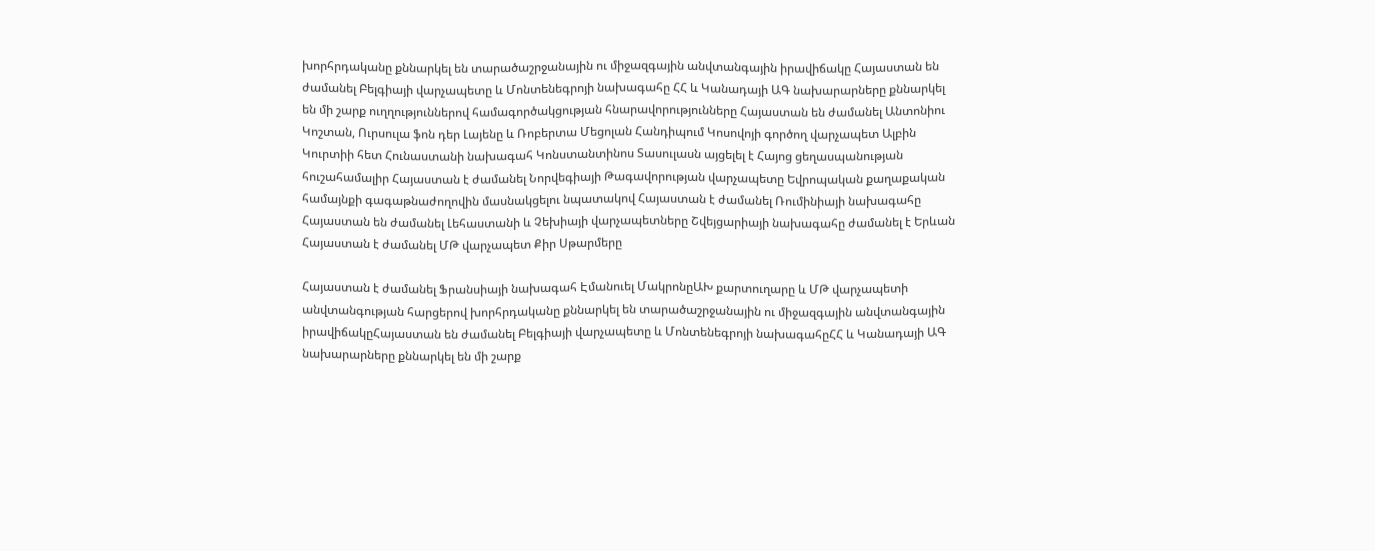խորհրդականը քննարկել են տարածաշրջանային ու միջազգային անվտանգային իրավիճակը Հայաստան են ժամանել Բելգիայի վարչապետը և Մոնտենեգրոյի նախագահը ՀՀ և Կանադայի ԱԳ նախարարները քննարկել են մի շարք ուղղություններով համագործակցության հնարավորությունները Հայաստան են ժամանել Անտոնիու Կոշտան, Ուրսուլա ֆոն դեր Լայենը և Ռոբերտա Մեցոլան Հանդիպում Կոսովոյի գործող վարչապետ Ալբին Կուրտիի հետ Հունաստանի նախագահ Կոնստանտինոս Տասուլասն այցելել է Հայոց ցեղասպանության հուշահամալիր Հայաստան է ժամանել Նորվեգիայի Թագավորության վարչապետը Եվրոպական քաղաքական համայնքի գագաթնաժողովին մասնակցելու նպատակով Հայաստան է ժամանել Ռումինիայի նախագահը Հայաստան են ժամանել Լեհաստանի և Չեխիայի վարչապետները Շվեյցարիայի նախագահը ժամանել է Երևան Հայաստան է ժամանել ՄԹ վարչապետ Քիր Սթարմերը

Հայաստան է ժամանել Ֆրանսիայի նախագահ Էմանուել ՄակրոնըԱԽ քարտուղարը և ՄԹ վարչապետի անվտանգության հարցերով խորհրդականը քննարկել են տարածաշրջանային ու միջազգային անվտանգային իրավիճակըՀայաստան են ժամանել Բելգիայի վարչապետը և Մոնտենեգրոյի նախագահըՀՀ և Կանադայի ԱԳ նախարարները քննարկել են մի շարք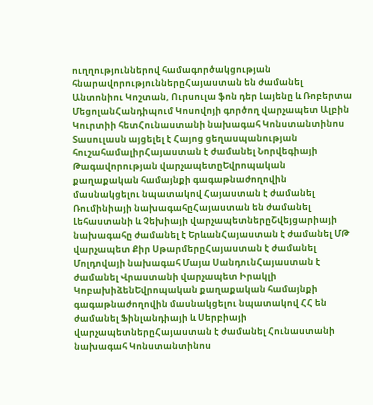ուղղություններով համագործակցության հնարավորություններըՀայաստան են ժամանել Անտոնիու Կոշտան, Ուրսուլա ֆոն դեր Լայենը և Ռոբերտա ՄեցոլանՀանդիպում Կոսովոյի գործող վարչապետ Ալբին Կուրտիի հետՀունաստանի նախագահ Կոնստանտինոս Տասուլասն այցելել է Հայոց ցեղասպանության հուշահամալիրՀայաստան է ժամանել Նորվեգիայի Թագավորության վարչապետըԵվրոպական քաղաքական համայնքի գագաթնաժողովին մասնակցելու նպատակով Հայաստան է ժամանել Ռումինիայի նախագահըՀայաստան են ժամանել Լեհաստանի և Չեխիայի վարչապետներըՇվեյցարիայի նախագահը ժամանել է ԵրևանՀայաստան է ժամանել ՄԹ վարչապետ Քիր ՍթարմերըՀայաստան է ժամանել Մոլդովայի նախագահ Մայա ՍանդունՀայաստան է ժամանել Վրաստանի վարչապետ Իրակլի ԿոբախիձենԵվրոպական քաղաքական համայնքի գագաթնաժողովին մասնակցելու նպատակով ՀՀ են ժամանել Ֆինլանդիայի և Սերբիայի վարչապետներըՀայաստան է ժամանել Հունաստանի նախագահ Կոնստանտինոս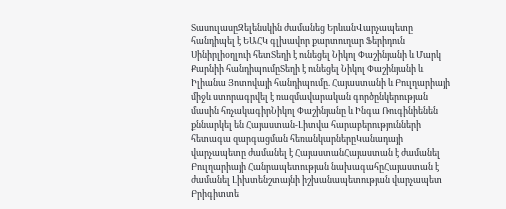ՏասուլասըԶելենսկին ժամանեց ԵրևանՎարչապետը հանդիպել է ԵԱՀԿ գլխավոր քարտուղար Ֆերիդուն Սինիրլիօղլուի հետՏեղի է ունեցել Նիկոլ Փաշինյանի և Մարկ Քարնիի հանդիպումըՏեղի է ունեցել Նիկոլ Փաշինյանի և Իլիանա Յոտովայի հանդիպումը. Հայաստանի և Բուլղարիայի միջև ստորագրվել է ռազմավարական գործընկերության մասին հռչակագիրՆիկոլ Փաշինյանը և Ինգա Ռուգինիենեն քննարկել են Հայաստան-Լիտվա հարաբերությունների հետագա զարգացման հեռանկարներըԿանադայի վարչապետը ժամանել է ՀայաստանՀայաստան է ժամանել Բուլղարիայի Հանրապետության նախագահըՀայաստան է ժամանել Լիխտենշտայնի իշխանապետության վարչապետ Բրիգիտտե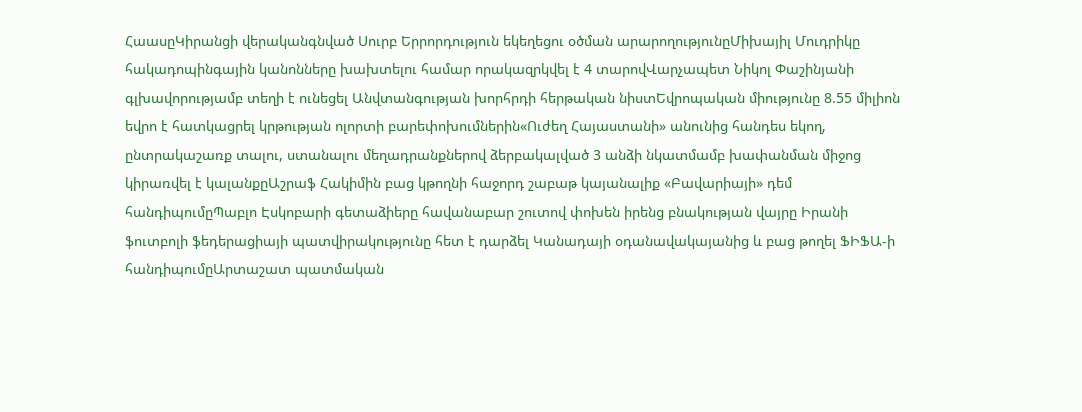ՀաասըԿիրանցի վերականգնված Սուրբ Երրորդություն եկեղեցու օծման արարողությունըՄիխայիլ Մուդրիկը հակադոպինգային կանոնները խախտելու համար որակազրկվել է 4 տարովՎարչապետ Նիկոլ Փաշինյանի գլխավորությամբ տեղի է ունեցել Անվտանգության խորհրդի հերթական նիստԵվրոպական միությունը 8.55 միլիոն եվրո է հատկացրել կրթության ոլորտի բարեփոխումներին«Ուժեղ Հայաստանի» անունից հանդես եկող, ընտրակաշառք տալու, ստանալու մեղադրանքներով ձերբակալված 3 անձի նկատմամբ խափանման միջոց կիրառվել է կալանքըԱշրաֆ Հակիմին բաց կթողնի հաջորդ շաբաթ կայանալիք «Բավարիայի» դեմ հանդիպումըՊաբլո Էսկոբարի գետաձիերը հավանաբար շուտով փոխեն իրենց բնակության վայրը Իրանի ֆուտբոլի ֆեդերացիայի պատվիրակությունը հետ է դարձել Կանադայի օդանավակայանից և բաց թողել ՖԻՖԱ-ի հանդիպումըԱրտաշատ պատմական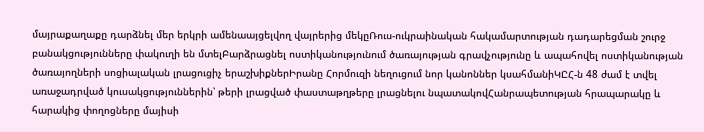մայրաքաղաքը դարձնել մեր երկրի ամենաայցելվող վայրերից մեկըՌուս-ուկրաինական հակամարտության դադարեցման շուրջ բանակցությունները փակուղի են մտելԲարձրացնել ոստիկանությունում ծառայության գրավչությունը և ապահովել ոստիկանության ծառայողների սոցիալական լրացուցիչ երաշխիքներԻրանը Հորմուզի նեղուցում նոր կանոններ կսահմանիԿԸՀ-ն 48 ժամ է տվել առաջադրված կուսակցություններին՝ թերի լրացված փաստաթղթերը լրացնելու նպատակովՀանրապետության հրապարակը և հարակից փողոցները մայիսի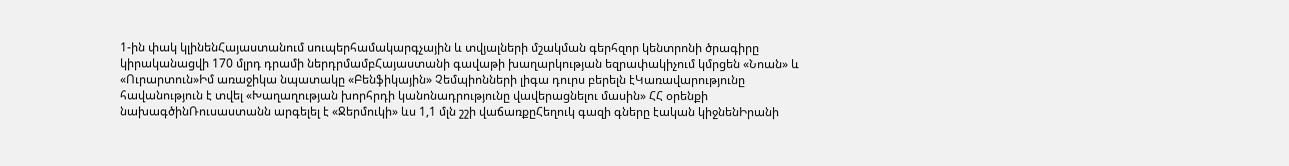1-ին փակ կլինենՀայաստանում սուպերհամակարգչային և տվյալների մշակման գերհզոր կենտրոնի ծրագիրը կիրականացվի 170 մլրդ դրամի ներդրմամբՀայաստանի գավաթի խաղարկության եզրափակիչում կմրցեն «Նոան» և «Ուրարտուն»Իմ առաջիկա նպատակը «Բենֆիկային» Չեմպիոնների լիգա դուրս բերելն էԿառավարությունը հավանություն է տվել «Խաղաղության խորհրդի կանոնադրությունը վավերացնելու մասին» ՀՀ օրենքի նախագծինՌուսաստանն արգելել է «Ջերմուկի» ևս 1,1 մլն շշի վաճառքըՀեղուկ գազի գները էական կիջնենԻրանի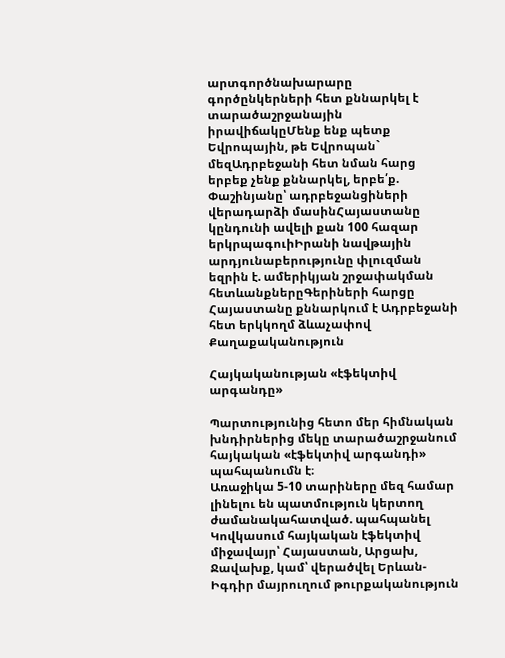արտգործնախարարը գործընկերների հետ քննարկել է տարածաշրջանային իրավիճակըՄենք ենք պետք Եվրոպային, թե Եվրոպան` մեզԱդրբեջանի հետ նման հարց երբեք չենք քննարկել, երբե՛ք. Փաշինյանը՝ ադրբեջանցիների վերադարձի մասինՀայաստանը կընդունի ավելի քան 100 հազար երկրպագուիԻրանի նավթային արդյունաբերությունը փլուզման եզրին է. ամերիկյան շրջափակման հետևանքներըԳերիների հարցը Հայաստանը քննարկում է Ադրբեջանի հետ երկկողմ ձևաչափով
Քաղաքականություն

Հայկականության «էֆեկտիվ արգանդը»

Պարտությունից հետո մեր հիմնական խնդիրներից մեկը տարածաշրջանում հայկական «էֆեկտիվ արգանդի» պահպանումն է։
Առաջիկա 5-10 տարիները մեզ համար լինելու են պատմություն կերտող ժամանակահատված. պահպանել Կովկասում հայկական էֆեկտիվ միջավայր՝ Հայաստան, Արցախ, Ջավախք, կամ՝ վերածվել Երևան-Իգդիր մայրուղում թուրքականություն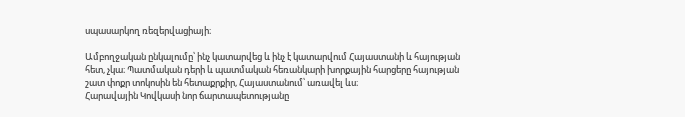սպասարկող ռեզերվացիայի։

Ամբողջական ընկալումը՝ ինչ կատարվեց և ինչ է կատարվում Հայաստանի և հայության հետ, չկա։ Պատմական դերի և պատմական հեռանկարի խորքային հարցերը հայության շատ փոքր տոկոսին են հետաքրքիր, Հայաստանում՝ առավել ևս։
Հարավային Կովկասի նոր ճարտապետությանը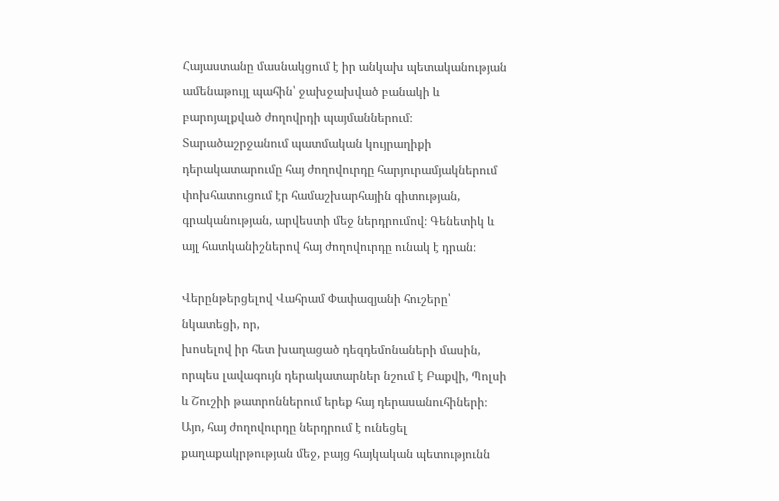Հայաստանը մասնակցում է իր անկախ պետականության ամենաթույլ պահին՝ ջախջախված բանակի և բարոյալքված ժողովրդի պայմաններում։
Տարածաշրջանում պատմական կույրաղիքի դերակատարումը հայ ժողովուրդը հարյուրամյակներում փոխհատուցում էր համաշխարհային գիտության, գրականության, արվեստի մեջ ներդրումով։ Գենետիկ և այլ հատկանիշներով հայ ժողովուրդը ունակ է դրան։

Վերընթերցելով Վահրամ Փափազյանի հուշերը՝ նկատեցի, որ,
խոսելով իր հետ խաղացած դեզդեմոնաների մասին, որպես լավագույն դերակատարներ նշում է Բաքվի, Պոլսի և Շուշիի թատրոններում երեք հայ դերասանուհիների։
Այո, հայ ժողովուրդը ներդրում է ունեցել քաղաքակրթության մեջ, բայց հայկական պետությունն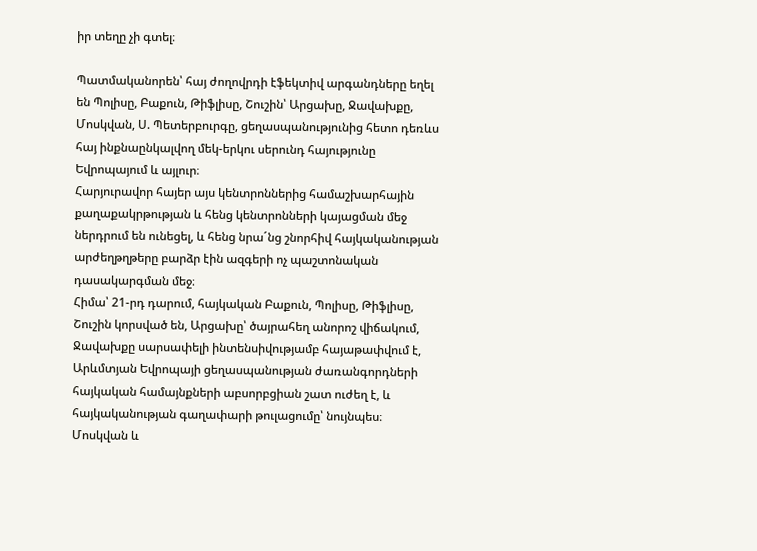իր տեղը չի գտել։

Պատմականորեն՝ հայ ժողովրդի էֆեկտիվ արգանդները եղել են Պոլիսը, Բաքուն, Թիֆլիսը, Շուշին՝ Արցախը, Ջավախքը, Մոսկվան, Ս. Պետերբուրգը, ցեղասպանությունից հետո դեռևս հայ ինքնաընկալվող մեկ-երկու սերունդ հայությունը Եվրոպայում և այլուր։
Հարյուրավոր հայեր այս կենտրոններից համաշխարհային քաղաքակրթության և հենց կենտրոնների կայացման մեջ ներդրում են ունեցել, և հենց նրա´նց շնորհիվ հայկականության արժեղթղթերը բարձր էին ազգերի ոչ պաշտոնական դասակարգման մեջ։
Հիմա՝ 21-րդ դարում, հայկական Բաքուն, Պոլիսը, Թիֆլիսը, Շուշին կորսված են, Արցախը՝ ծայրահեղ անորոշ վիճակում, Ջավախքը սարսափելի ինտենսիվությամբ հայաթափվում է, Արևմտյան Եվրոպայի ցեղասպանության ժառանգորդների հայկական համայնքների աբսորբցիան շատ ուժեղ է, և հայկականության գաղափարի թուլացումը՝ նույնպես։ Մոսկվան և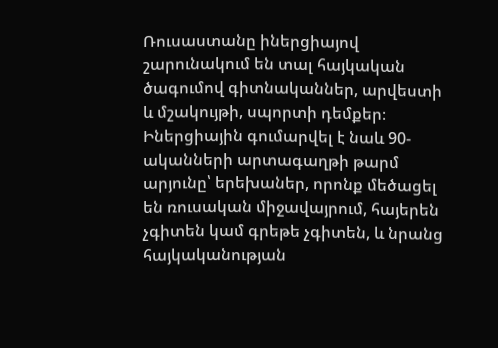Ռուսաստանը իներցիայով շարունակում են տալ հայկական ծագումով գիտնականներ, արվեստի և մշակույթի, սպորտի դեմքեր։ Իներցիային գումարվել է նաև 90-ականների արտագաղթի թարմ արյունը՝ երեխաներ, որոնք մեծացել են ռուսական միջավայրում, հայերեն չգիտեն կամ գրեթե չգիտեն, և նրանց հայկականության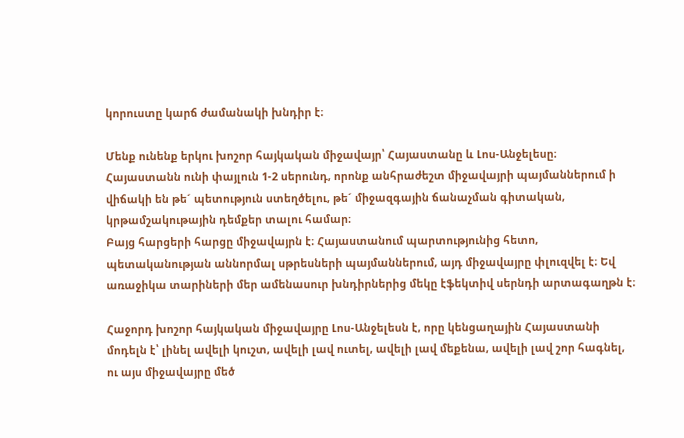կորուստը կարճ ժամանակի խնդիր է։

Մենք ունենք երկու խոշոր հայկական միջավայր՝ Հայաստանը և Լոս-Անջելեսը։
Հայաստանն ունի փայլուն 1-2 սերունդ, որոնք անհրաժեշտ միջավայրի պայմաններում ի վիճակի են թե´ պետություն ստեղծելու, թե´ միջազգային ճանաչման գիտական, կրթամշակութային դեմքեր տալու համար։
Բայց հարցերի հարցը միջավայրն է։ Հայաստանում պարտությունից հետո, պետականության աննորմալ սթրեսների պայմաններում, այդ միջավայրը փլուզվել է։ Եվ առաջիկա տարիների մեր ամենասուր խնդիրներից մեկը էֆեկտիվ սերնդի արտագաղթն է։

Հաջորդ խոշոր հայկական միջավայրը Լոս-Անջելեսն է, որը կենցաղային Հայաստանի մոդելն է՝ լինել ավելի կուշտ, ավելի լավ ուտել, ավելի լավ մեքենա, ավելի լավ շոր հագնել, ու այս միջավայրը մեծ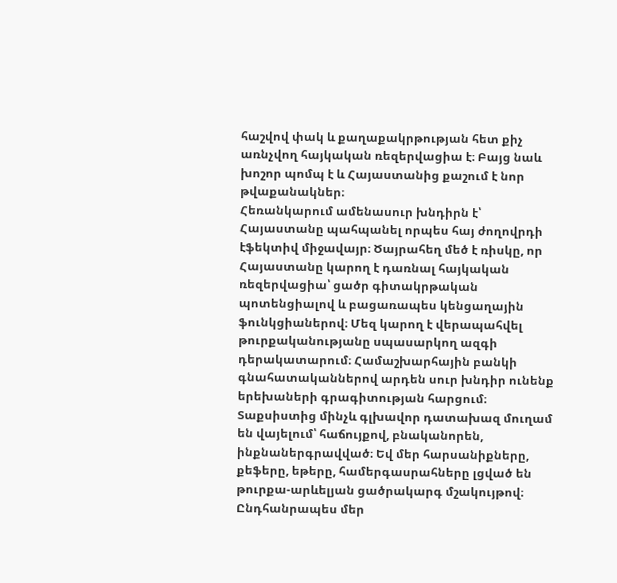հաշվով փակ և քաղաքակրթության հետ քիչ առնչվող հայկական ռեզերվացիա է։ Բայց նաև խոշոր պոմպ է և Հայաստանից քաշում է նոր թվաքանակներ։
Հեռանկարում ամենասուր խնդիրն է՝ Հայաստանը պահպանել որպես հայ ժողովրդի էֆեկտիվ միջավայր։ Ծայրահեղ մեծ է ռիսկը, որ Հայաստանը կարող է դառնալ հայկական ռեզերվացիա՝ ցածր գիտակրթական պոտենցիալով և բացառապես կենցաղային ֆունկցիաներով։ Մեզ կարող է վերապահվել թուրքականությանը սպասարկող ազգի դերակատարում։ Համաշխարհային բանկի գնահատականներով արդեն սուր խնդիր ունենք երեխաների գրագիտության հարցում։ Տաքսիստից մինչև գլխավոր դատախազ մուղամ են վայելում՝ հաճույքով, բնականորեն, ինքնաներգրավված։ Եվ մեր հարսանիքները, քեֆերը, եթերը, համերգասրահները լցված են թուրքա-արևելյան ցածրակարգ մշակույթով։ Ընդհանրապես մեր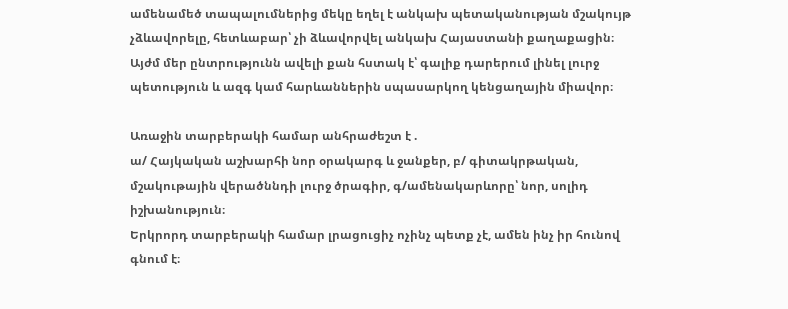ամենամեծ տապալումներից մեկը եղել է անկախ պետականության մշակույթ չձևավորելը, հետևաբար՝ չի ձևավորվել անկախ Հայաստանի քաղաքացին։
Այժմ մեր ընտրությունն ավելի քան հստակ է՝ գալիք դարերում լինել լուրջ պետություն և ազգ կամ հարևաններին սպասարկող կենցաղային միավոր։

Առաջին տարբերակի համար անհրաժեշտ է .
ա/ Հայկական աշխարհի նոր օրակարգ և ջանքեր, բ/ գիտակրթական, մշակութային վերածննդի լուրջ ծրագիր, գ/ամենակարևորը՝ նոր, սոլիդ իշխանություն։
Երկրորդ տարբերակի համար լրացուցիչ ոչինչ պետք չէ, ամեն ինչ իր հունով գնում է։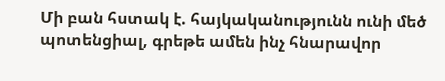Մի բան հստակ է. հայկականությունն ունի մեծ պոտենցիալ, գրեթե ամեն ինչ հնարավոր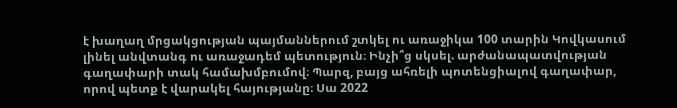է խաղաղ մրցակցության պայմաններում շտկել ու առաջիկա 100 տարին Կովկասում լինել անվտանգ ու առաջադեմ պետություն։ Ինչի՞ց սկսել. արժանապատվության գաղափարի տակ համախմբումով։ Պարզ, բայց ահռելի պոտենցիալով գաղափար, որով պետք է վարակել հայությանը։ Սա 2022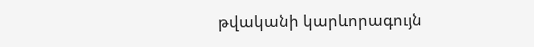թվականի կարևորագույն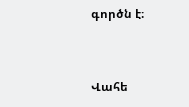գործն է։


Վահե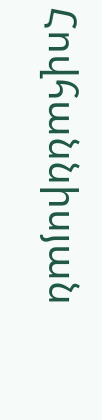Հովհաննիսյան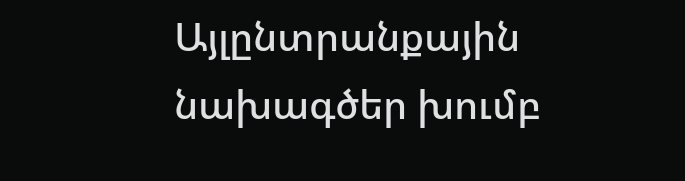Այլընտրանքային նախագծեր խումբ